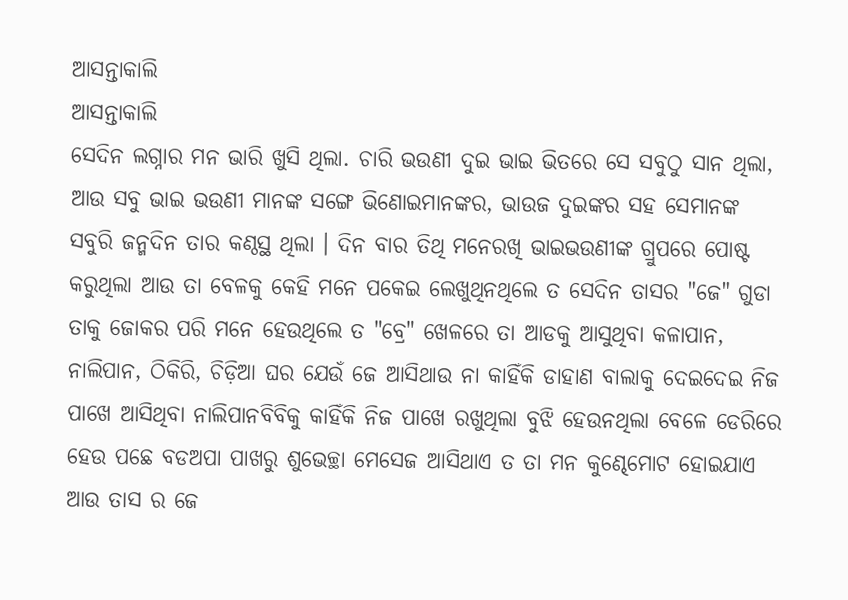ଆସନ୍ତାକାଲି
ଆସନ୍ତାକାଲି
ସେଦିନ ଲଗ୍ନାର ମନ ଭାରି ଖୁସି ଥିଲା. ଚାରି ଭଉଣୀ ଦୁଇ ଭାଇ ଭିତରେ ସେ ସବୁଠୁ ସାନ ଥିଲା, ଆଉ ସବୁ ଭାଇ ଭଉଣୀ ମାନଙ୍କ ସଙ୍ଗେ ଭିଣୋଇମାନଙ୍କର, ଭାଉଜ ଦୁଇଙ୍କର ସହ ସେମାନଙ୍କ ସବୁରି ଜନ୍ମଦିନ ତାର କଣ୍ଠସ୍ଥ ଥିଲା । ଦିନ ବାର ତିଥି ମନେରଖି ଭାଇଭଉଣୀଙ୍କ ଗ୍ରୁପରେ ପୋଷ୍ଟ କରୁଥିଲା ଆଉ ତା ବେଳକୁ କେହି ମନେ ପକେଇ ଲେଖୁଥିନଥିଲେ ତ ସେଦିନ ତାସର "ଜେ" ଗୁଡା ତାକୁ ଜୋକର ପରି ମନେ ହେଉଥିଲେ ତ "ବ୍ରେ" ଖେଳରେ ତା ଆଡକୁ ଆସୁଥିବା କଳାପାନ, ନାଲିପାନ, ଠିକିରି, ଚିଡ଼ିଆ ଘର ଯେଉଁ ଜେ ଆସିଥାଉ ନା କାହିଁକି ଡାହାଣ ବାଲାକୁ ଦେଇଦେଇ ନିଜ ପାଖେ ଆସିଥିବା ନାଲିପାନବିବିକୁ କାହିଁକି ନିଜ ପାଖେ ରଖୁଥିଲା ବୁଝି ହେଉନଥିଲା ବେଳେ ଡେରିରେ ହେଉ ପଛେ ବଡଅପା ପାଖରୁ ଶୁଭେଚ୍ଛା ମେସେଜ ଆସିଥାଏ ତ ତା ମନ କୁଣ୍ଢେମୋଟ ହୋଇଯାଏ ଆଉ ତାସ ର ଜେ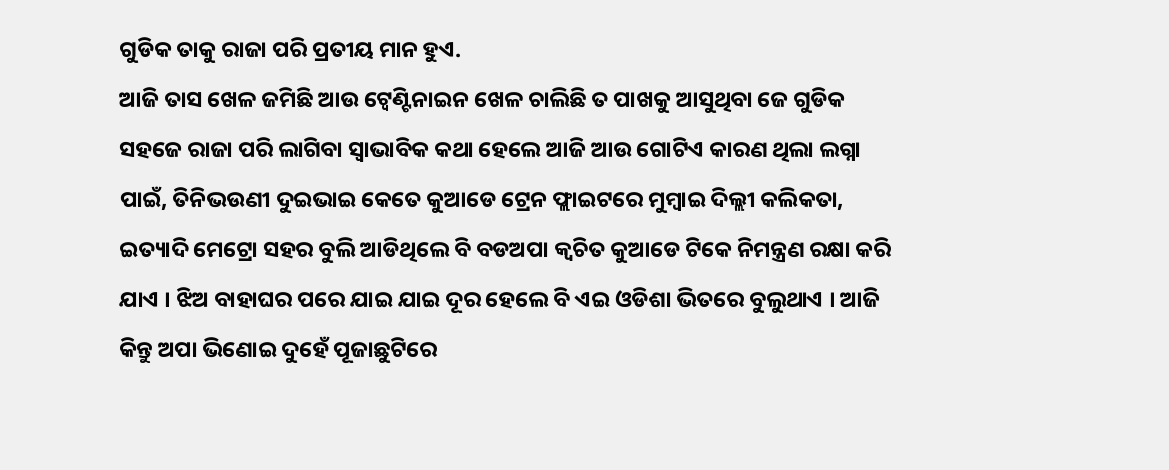ଗୁଡିକ ତାକୁ ରାଜା ପରି ପ୍ରତୀୟ ମାନ ହୁଏ.
ଆଜି ତାସ ଖେଳ ଜମିଛି ଆଉ ଟ୍ୱେଣ୍ଟିନାଇନ ଖେଳ ଚାଲିଛି ତ ପାଖକୁ ଆସୁଥିବା ଜେ ଗୁଡିକ ସହଜେ ରାଜା ପରି ଲାଗିବା ସ୍ୱାଭାବିକ କଥା ହେଲେ ଆଜି ଆଉ ଗୋଟିଏ କାରଣ ଥିଲା ଲଗ୍ନା ପାଇଁ, ତିନିଭଉଣୀ ଦୁଇଭାଇ କେତେ କୁଆଡେ ଟ୍ରେନ ଫ୍ଲାଇଟରେ ମୁମ୍ବାଇ ଦିଲ୍ଲୀ କଲିକତା, ଇତ୍ୟାଦି ମେଟ୍ରୋ ସହର ବୁଲି ଆଡିଥିଲେ ବି ବଡଅପା କ୍ଵଚିତ କୁଆଡେ ଟିକେ ନିମନ୍ତ୍ରଣ ରକ୍ଷା କରି ଯାଏ । ଝିଅ ବାହାଘର ପରେ ଯାଇ ଯାଇ ଦୂର ହେଲେ ବି ଏଇ ଓଡିଶା ଭିତରେ ବୁଲୁଥାଏ । ଆଜି କିନ୍ତୁ ଅପା ଭିଣୋଇ ଦୁହେଁ ପୂଜାଛୁଟିରେ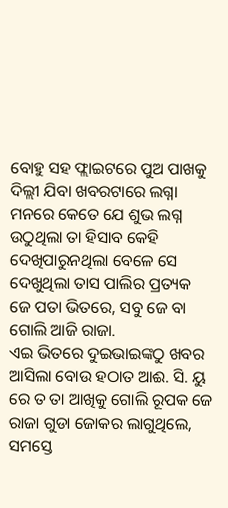ବୋହୁ ସହ ଫ୍ଲାଇଟରେ ପୁଅ ପାଖକୁ ଦିଲ୍ଲୀ ଯିବା ଖବରଟାରେ ଲଗ୍ନା ମନରେ କେତେ ଯେ ଶୁଭ ଲଗ୍ନ ଉଠୁଥିଲା ତା ହିସାବ କେହି ଦେଖିପାରୁନଥିଲା ବେଳେ ସେ ଦେଖୁଥିଲା ତାସ ପାଲିର ପ୍ରତ୍ୟକ ଜେ ପତା ଭିତରେ, ସବୁ ଜେ ବା ଗୋଲି ଆଜି ରାଜା.
ଏଇ ଭିତରେ ଦୁଇଭାଇଙ୍କଠୁ ଖବର ଆସିଲା ବୋଉ ହଠାତ ଆଈ. ସି. ୟୁ ରେ ତ ତା ଆଖିକୁ ଗୋଲି ରୂପକ ଜେ ରାଜା ଗୁଡା ଜୋକର ଲାଗୁଥିଲେ, ସମସ୍ତେ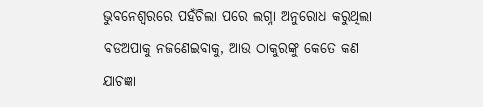ଭୁବନେଶ୍ୱରରେ ପହଁଚିଲା ପରେ ଲଗ୍ନା ଅନୁରୋଧ କରୁଥିଲା ବଡଅପାକୁ ନଜଣେଇବାକୁ, ଆଉ ଠାକୁରଙ୍କୁ କେତେ କଣ ଯାଚଜ୍ଞା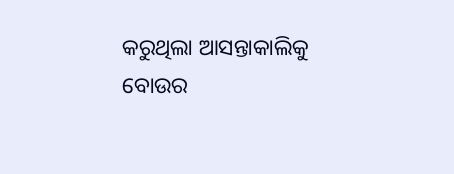କରୁଥିଲା ଆସନ୍ତାକାଲିକୁ ବୋଉର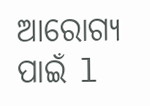ଆରୋଗ୍ୟ ପାଇଁ l